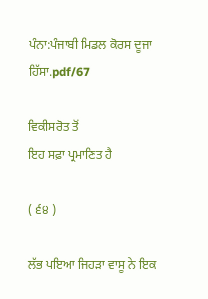ਪੰਨਾ:ਪੰਜਾਬੀ ਮਿਡਲ ਕੋਰਸ ਦੂਜਾ ਹਿੱਸਾ.pdf/67

ਵਿਕੀਸਰੋਤ ਤੋਂ
ਇਹ ਸਫ਼ਾ ਪ੍ਰਮਾਣਿਤ ਹੈ

( ੬੪ )

ਲੱਭ ਪਇਆ ਜਿਹੜਾ ਵਾਸੂ ਨੇ ਇਕ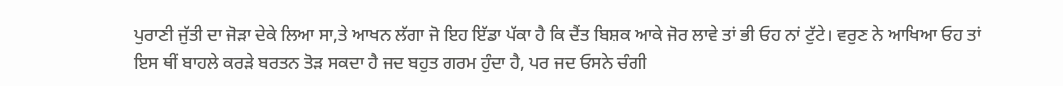ਪੁਰਾਣੀ ਜੁੱਤੀ ਦਾ ਜੋੜਾ ਦੇਕੇ ਲਿਆ ਸਾ,ਤੇ ਆਖਨ ਲੱਗਾ ਜੋ ਇਹ ਇੱਡਾ ਪੱਕਾ ਹੈ ਕਿ ਦੈਂਤ ਬਿਸ਼ਕ ਆਕੇ ਜੋਰ ਲਾਵੇ ਤਾਂ ਭੀ ਓਹ ਨਾਂ ਟੁੱਟੇ। ਵਰੁਣ ਨੇ ਆਖਿਆ ਓਹ ਤਾਂ ਇਸ ਥੀਂ ਬਾਹਲੇ ਕਰੜੇ ਬਰਤਨ ਤੋੜ ਸਕਦਾ ਹੈ ਜਦ ਬਹੁਤ ਗਰਮ ਹੁੰਦਾ ਹੈ, ਪਰ ਜਦ ਓਸਨੇ ਚੰਗੀ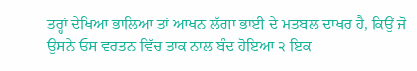ਤਰ੍ਹਾਂ ਦੇਖਿਆ ਭਾਲਿਆ ਤਾਂ ਆਖਨ ਲੱਗਾ ਭਾਈ ਦੇ ਮਤਬਲ ਦਾਖਰ ਹੈ, ਕਿਉਂ ਜੋ ਉਸਨੇ ਓਸ ਵਰਤਨ ਵਿੱਚ ਤਾਕ ਨਾਲ ਬੰਦ ਹੋਇਆ ੨ ਇਕ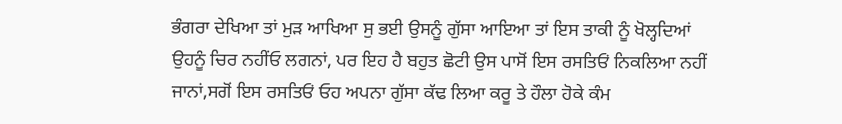ਭੰਗਰਾ ਦੇਖਿਆ ਤਾਂ ਮੁੜ ਆਖਿਆ ਸੁ ਭਈ ਉਸਨੂੰ ਗੁੱਸਾ ਆਇਆ ਤਾਂ ਇਸ ਤਾਕੀ ਨੂੰ ਖੋਲ੍ਹਦਿਆਂ ਉਹਨੂੰ ਚਿਰ ਨਹੀਂਓ ਲਗਨਾਂ, ਪਰ ਇਹ ਹੈ ਬਹੁਤ ਛੋਟੀ ਉਸ ਪਾਸੋਂ ਇਸ ਰਸਤਿਓਂ ਨਿਕਲਿਆ ਨਹੀਂ ਜਾਨਾਂ,ਸਗੋਂ ਇਸ ਰਸਤਿਓਂ ਓਹ ਅਪਨਾ ਗੁੱਸਾ ਕੱਢ ਲਿਆ ਕਰੂ ਤੇ ਹੌਲਾ ਹੋਕੇ ਕੰਮ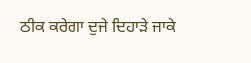ਠੀਕ ਕਰੇਗਾ ਦੁਜੇ ਦਿਹਾੜੇ ਜਾਕੇ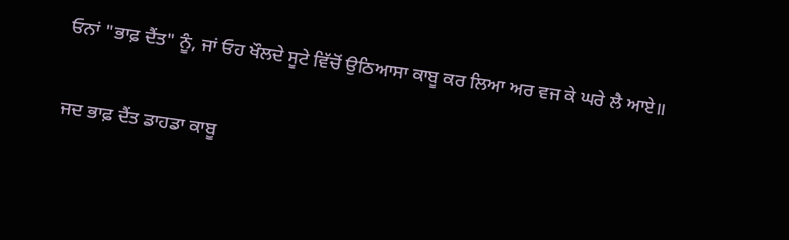ਓਨਾਂ "ਭਾਫ਼ ਦੈਂਤ" ਨੂੰ, ਜਾਂ ਓਹ ਖੌਲਦੇ ਸੂਟੇ ਵਿੱਚੋਂ ਉਠਿਆਸਾ ਕਾਬੂ ਕਰ ਲਿਆ ਅਰ ਵਜ ਕੇ ਘਰੇ ਲੈ ਆਏ॥

ਜਦ ਭਾਫ਼ ਦੈਂਤ ਡਾਹਡਾ ਕਾਬੂ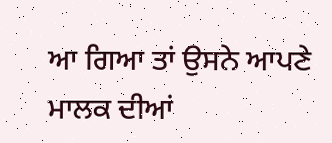ਆ ਗਿਆ ਤਾਂ ਉਸਨੇ ਆਪਣੇ ਮਾਲਕ ਦੀਆਂ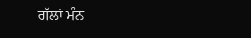ਗੱਲਾਂ ਮੰਨ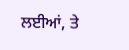ਲਈਆਂ, ਤੇ